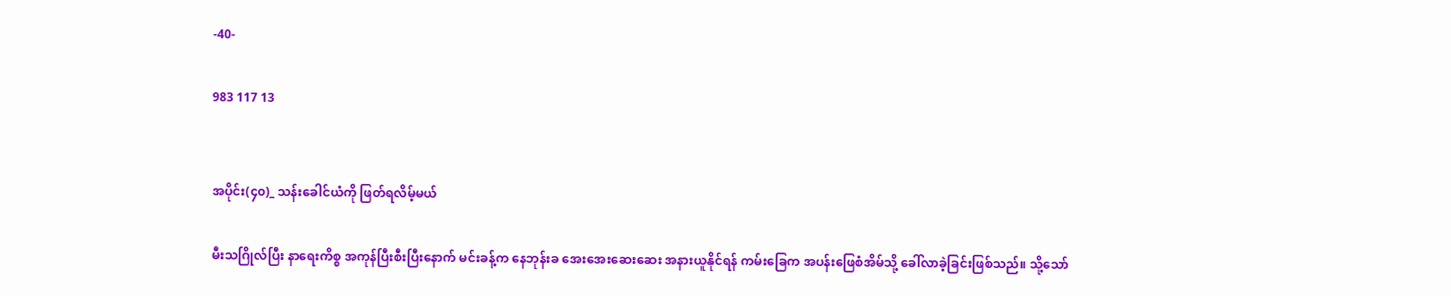-40-

983 117 13


အပိုင်း(၄၀)_ သန်းခေါင်ယံကို ဖြတ်ရလိမ့်မယ်

မီးသဂြိုလ်ပြီး နာရေးကိစ္စ အကုန်ပြီးစီးပြီးနောက် မင်းခန့်က နေဘုန်းခ အေးအေးဆေးဆေး အနားယူနိုင်ရန် ကမ်းခြေက အပန်းဖြေစံအိမ်သို့ ခေါ်လာခဲ့ခြင်းဖြစ်သည်။ သို့သော်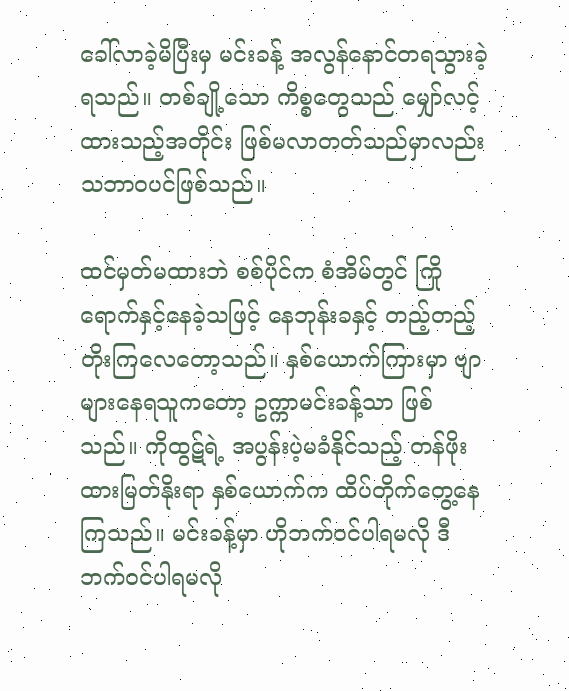ခေါ်လာခဲ့မိပြီးမှ မင်းခန့် အလွန်နောင်တရသွားခဲ့ရသည်။ တစ်ချို့သော ကိစ္စတွေသည် မျှော်လင့်ထားသည့်အတိုင်း ဖြစ်မလာတတ်သည်မှာလည်း သဘာဝပင်ဖြစ်သည်။

ထင်မှတ်မထားဘဲ စစ်ပိုင်က စံအိမ်တွင် ကြိုရောက်နှင့်နေခဲ့သဖြင့် နေဘုန်းခနှင့် တည့်တည့်တိုးကြလေတော့သည်။ နှစ်ယောက်ကြားမှာ ဗျာများနေရသူကတော့ ဥက္ကာမင်းခန့်သာ ဖြစ်သည်။ ကိုထွဋ်ရဲ့ အပွန်းပဲ့မခံနိုင်သည့် တန်ဖိုးထားမြတ်နိုးရာ နှစ်ယောက်က ထိပ်တိုက်တွေ့နေကြသည်။ မင်းခန့်မှာ ဟိုဘက်ဝင်ပါရမလို ဒီဘက်ဝင်ပါရမလို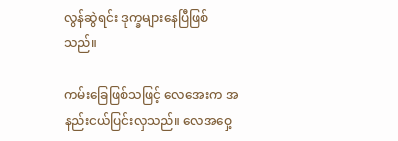လွန်ဆွဲရင်း ဒုက္ခများနေပြီဖြစ်သည်။

ကမ်းခြေဖြစ်သဖြင့် လေအေးက အနည်းငယ်ပြင်းလှသည်။ လေအဝှေ့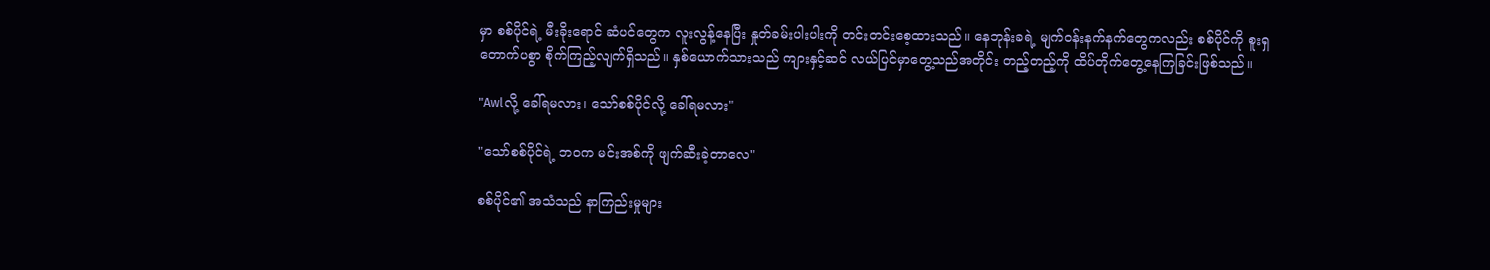မှာ စစ်ပိုင်ရဲ့ မီးခိုးရောင် ဆံပင်တွေက လူးလွန့်နေပြီး နှုတ်ခမ်းပါးပါးကို တင်းတင်းစေ့ထားသည်။ နေဘုန်းခရဲ့ မျက်ဝန်းနက်နက်တွေကလည်း စစ်ပိုင်ကို စူးရှတောက်ပစွာ စိုက်ကြည့်လျက်ရှိသည်။ နှစ်ယောက်သားသည် ကျားနှင့်ဆင် လယ်ပြင်မှာတွေ့သည်အတိုင်း တည့်တည့်ကို ထိပ်တိုက်တွေ့နေကြခြင်းဖြစ်သည်။

"Awlလို့ ခေါ်ရမလား၊ သော်စစ်ပိုင်လို့ ခေါ်ရမလား"

"သော်စစ်ပိုင်ရဲ့ ဘဝက မင်းအစ်ကို ဖျက်ဆီးခဲ့တာလေ"

စစ်ပိုင်၏ အသံသည် နာကြည်းမှုများ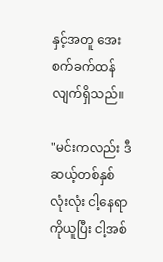နှင့်အတူ အေးစက်ခက်ထန်လျက်ရှိသည်။

"မင်းကလည်း ဒီဆယ့်တစ်နှစ်လုံးလုံး ငါ့နေရာကိုယူပြီး ငါ့အစ်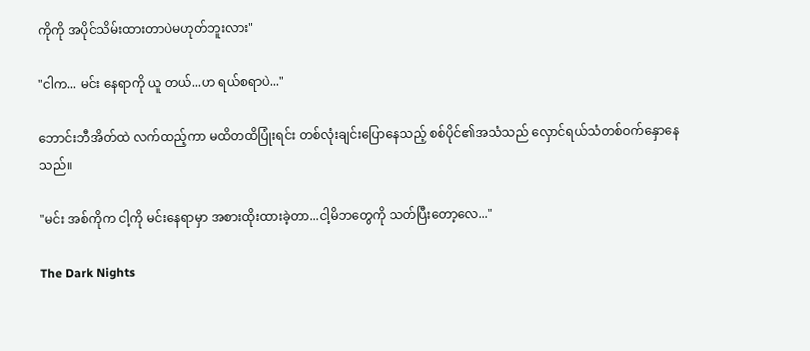ကိုကို အပိုင်သိမ်းထားတာပဲမဟုတ်ဘူးလား"

"ငါက... မင်း နေရာကို ယူ တယ်...ဟ ရယ်စရာပဲ..."

ဘောင်းဘီအိတ်ထဲ လက်ထည့်ကာ မထိတထိပြုံးရင်း တစ်လုံးချင်းပြောနေသည့် စစ်ပိုင်၏အသံသည် လှောင်ရယ်သံတစ်ဝက်နှောနေသည်။

"မင်း အစ်ကိုက ငါ့ကို မင်းနေရာမှာ အစားထိုးထားခဲ့တာ...ငါ့မိဘတွေကို သတ်ပြီးတော့လေ..."

The Dark Nights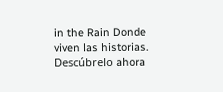in the Rain Donde viven las historias. Descúbrelo ahora